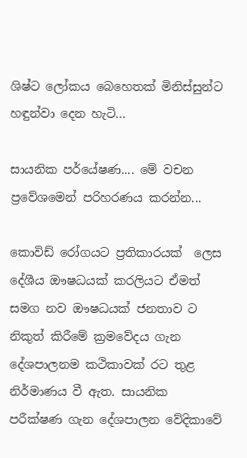ශිෂ්ට ලෝකය බෙහෙතක් මිනිස්සුන්ට හඳුන්වා දෙන හැටි…

සායනික පර්යේෂණ.... මේ වචන ප්‍රවේශමෙන් පරිහරණය කරන්න...

කොවිඩ් රෝගයට ප්‍රතිකාරයක්  ලෙස දේශීය ඖෂධයක් කරලියට ඒමත් සමග නව ඖෂධයක් ජනතාව ට නිකුත් කිරීමේ ක්‍රමවේදය ගැන දේශපාලනම කථිකාවක් රට තුළ නිර්මාණය වී ඇත. සායනික පරීක්ෂණ ගැන දේශපාලන වේදිකාවේ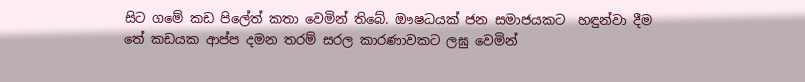සිට ගමේ කඩ පිලේත් කතා වෙමින් තිබේ. ඖෂධයක් ජන සමාජයකට  හඳුන්වා දීම   තේ කඩයක ආප්ප දමන තරම් සරල කාරණාවකට ලඝු වෙමින්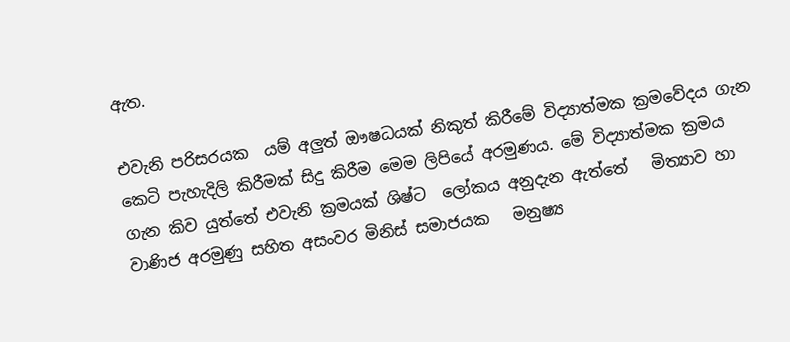ඇත.

එවැනි පරිසරයක  යම් අලුත් ඖෂධයක් නිකුත් කිරීමේ විද්‍යාත්මක ක්‍රමවේදය ගැන කෙටි පැහැදිලි කිරීමක් සිදු කිරීම මෙම ලිපියේ අරමුණය. මේ විද්‍යාත්මක ක්‍රමය ගැන කිව යුත්තේ එවැනි ක්‍රමයක් ශිෂ්ට  ලෝකය අනුදැන ඇත්තේ   මිත්‍යාව හා වාණිජ අරමුණු සහිත අසංවර මිනිස් සමාජයක   මනුෂ්‍ය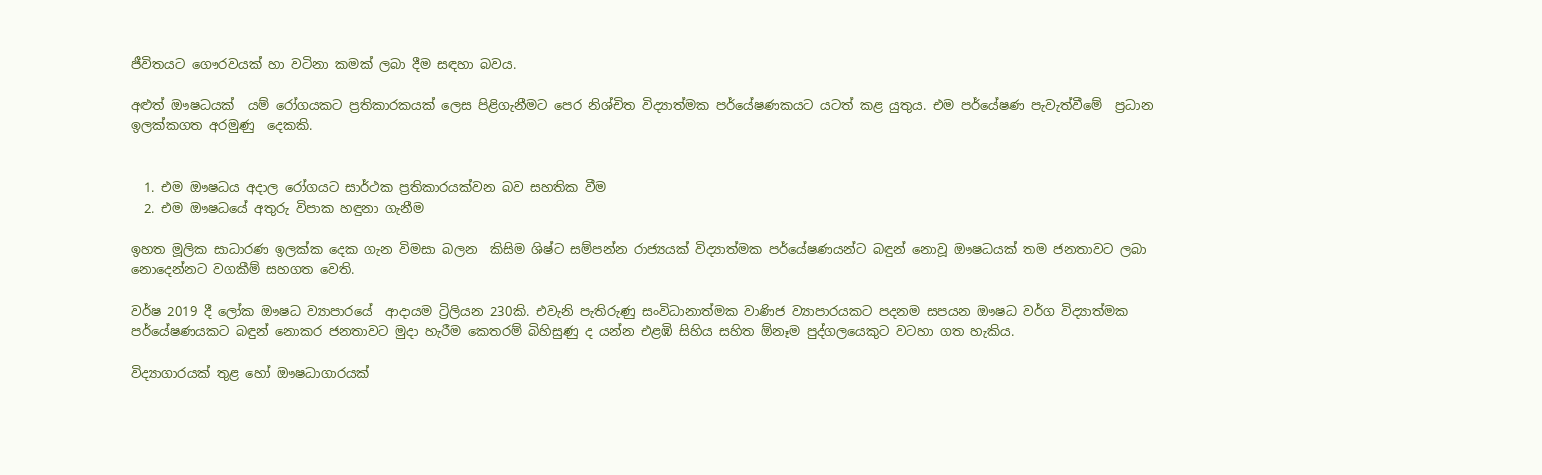ජීවිතයට ගෞරවයක් හා වටිනා කමක් ලබා දීම සඳහා බවය.

අළුත් ඖෂධයක්  යම් රෝගයකට ප්‍රතිකාරකයක් ලෙස පිළිගැනීමට පෙර නිශ්චිත විද්‍යාත්මක පර්යේෂණකයට යටත් කළ යුතුය. එම පර්යේෂණ පැවැත්වීමේ  ප්‍රධාන ඉලක්කගත අරමුණු  දෙකකි.


  1. එම ඖෂධය අදාල රෝගයට සාර්ථක ප්‍රතිකාරයක්වන බව සහතික වීම
  2. එම ඖෂධයේ අතුරු විපාක හඳුනා ගැනීම

ඉහත මූලික සාධාරණ ඉලක්ක දෙක ගැන විමසා බලන  කිසිම ශිෂ්ට සම්පන්න රාජ්‍යයක් විද්‍යාත්මක පර්යේෂණයන්ට බඳුන් නොවූ ඖෂධයක් තම ජනතාවට ලබා නොදෙන්නට වගකීම් සහගත වෙති.

වර්ෂ 2019 දී ලෝක ඖෂධ ව්‍යාපාරයේ  ආදායම ට්‍රිලියන 230කි. එවැනි පැතිරුණු සංවිධානාත්මක වාණිජ ව්‍යාපාරයකට පදනම සපයන ඖෂධ වර්ග විද්‍යාත්මක පර්යේෂණයකට බඳුන් නොකර ජනතාවට මුදා හැරීම කෙතරම් බිහිසුණු ද යන්න එළඹි සිහිය සහිත ඕනෑම පුද්ගලයෙකුට වටහා ගත හැකිය.

විද්‍යාගාරයක් තුළ හෝ ඖෂධාගාරයක්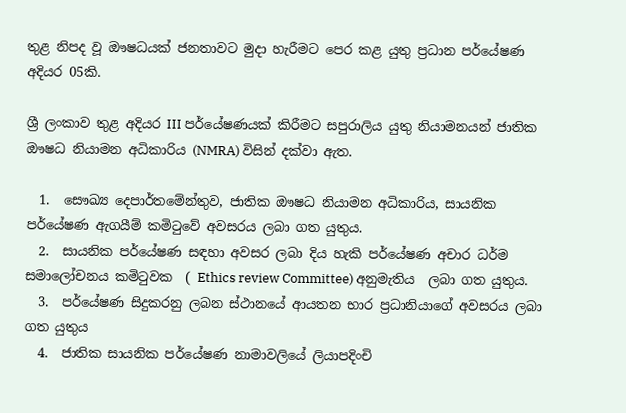තුළ නිපද වූ ඖෂධයක් ජනතාවට මුදා හැරීමට පෙර කළ යුතු ප්‍රධාන පර්යේෂණ අදියර 05කි.

ශ්‍රී ලංකාව තුළ අදියර III පර්යේෂණයක් කිරීමට සපුරාලිය යුතු නියාමනයන් ජාතික ඖෂධ නියාමන අධිකාරිය (NMRA) විසින් දක්වා ඇත.

  1.  සෞඛ්‍ය දෙපාර්තමේන්තුව, ජාතික ඖෂධ නියාමන අධිකාරිය, සායනික පර්යේෂණ ඇගයීම් කමිටුවේ අවසරය ලබා ගත යුතුය.
  2.  සායනික පර්යේෂණ සඳහා අවසර ලබා දිය හැකි පර්යේෂණ අචාර ධර්ම සමාලෝචනය කමිටුවක  ( Ethics review Committee) අනුමැතිය  ලබා ගත යුතුය.
  3.  පර්යේෂණ සිදුකරනු ලබන ස්ථානයේ ආයතන භාර ප්‍රධානියාගේ අවසරය ලබා ගත යුතුය
  4.  ජාතික සායනික පර්යේෂණ නාමාවලියේ ලියාපදිංචි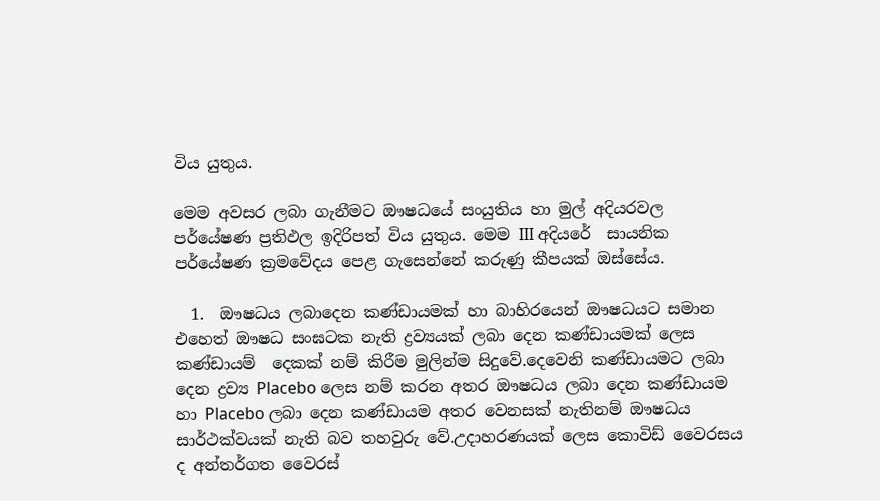විය යුතුය.

මෙම අවසර ලබා ගැනීමට ඖෂධයේ සංයුතිය හා මුල් අදියරවල පර්යේෂණ ප්‍රතිඵල ඉදිරිපත් විය යුතුය. මෙම III අදියරේ  සායනික පර්යේෂණ ක්‍රමවේදය පෙළ ගැසෙන්නේ කරුණු කීපයක් ඔස්සේය.

  1.  ඖෂධය ලබාදෙන කණ්ඩායමක් හා බාහිරයෙන් ඖෂධයට සමාන එහෙත් ඖෂධ සංඝටක නැති ද්‍රව්‍යයක් ලබා දෙන කණ්ඩායමක් ලෙස කණ්ඩායම්  දෙකක් නම් කිරීම මුලින්ම සිදුවේ.දෙවෙනි කණ්ඩායමට ලබා දෙන ද්‍රව්‍ය Placebo ලෙස නම් කරන අතර ඖෂධය ලබා දෙන කණ්ඩායම හා Placebo ලබා දෙන කණ්ඩායම අතර වෙනසක් නැතිනම් ඖෂධය සාර්ථක්වයක් නැති බව තහවුරු වේ.උදාහරණයක් ලෙස කොවිඩ් වෛරසය ද අන්තර්ගත වෛරස්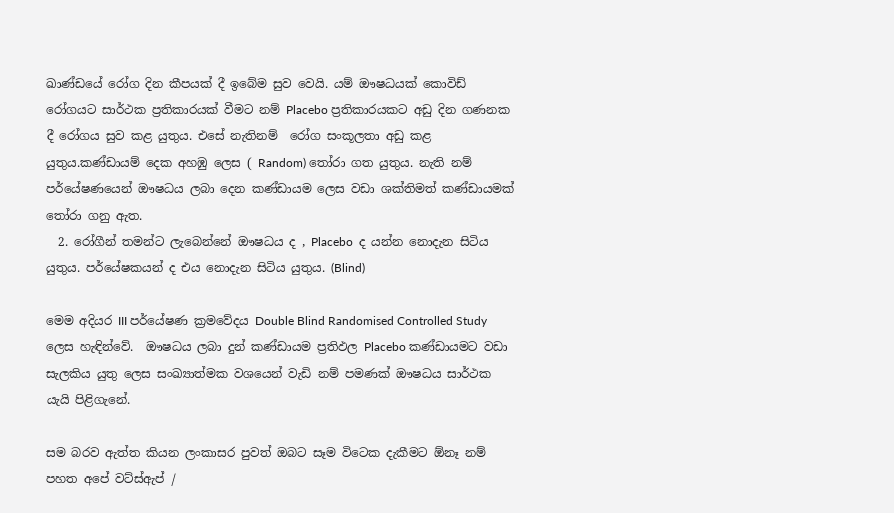ඛාණ්ඩයේ රෝග දින කීපයක් දී ඉබේම සුව වෙයි. යම් ඖෂධයක් කොවිඩ් රෝගයට සාර්ථක ප්‍රතිකාරයක් වීමට නම් Placebo ප්‍රතිකාරයකට අඩු දින ගණනක දී රෝගය සුව කළ යුතුය. එසේ නැතිනම්  රෝග සංකූලතා අඩු කළ යුතුය.කණ්ඩායම් දෙක අහඹු ලෙස ( Random) තෝරා ගත යුතුය. නැති නම් පර්යේෂණයෙන් ඖෂධය ලබා දෙන කණ්ඩායම ලෙස වඩා ශක්තිමත් කණ්ඩායමක් තෝරා ගනු ඇත.
  2. රෝගීන් තමන්ට ලැබෙන්නේ ඖෂධය ද , Placebo  ද යන්න නොදැන සිටිය යුතුය. පර්යේෂකයන් ද එය නොදැන සිටිය යුතුය. (Blind)

මෙම අදියර III පර්යේෂණ ක්‍රමවේදය Double Blind Randomised Controlled Study ලෙස හැඳින්වේ.  ඖෂධය ලබා දුන් කණ්ඩායම ප්‍රතිඵල Placebo කණ්ඩායමට වඩා සැලකිය යුතු ලෙස සංඛ්‍යාත්මක වශයෙන් වැඩි නම් පමණක් ඖෂධය සාර්ථක යැයි පිළිගැනේ.

සම බරව ඇත්ත කියන ලංකාසර පුවත් ඔබට සෑම විටෙක දැකීමට ඕනෑ නම් පහත අපේ වට්ස්ඇප් /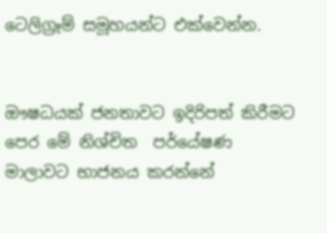ටෙලිග්‍රෑම් සමූහයන්ට එක්වෙන්න.


ඖෂධයක් ජනතාවට ඉදිරිපත් කිරීමට පෙර මේ නිශ්චිත  පර්යේෂණ මාලාවට භාජනය කරන්නේ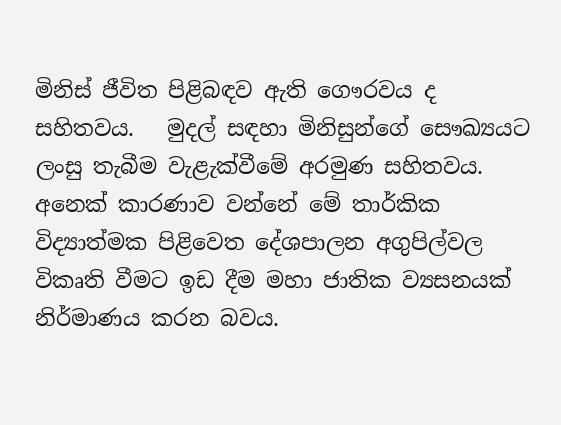මිනිස් ජීවිත පිළිබඳව ඇති ගෞරවය ද සහිතවය.   මුදල් සඳහා මිනිසුන්ගේ සෞඛ්‍යයට ලංසු තැබීම වැළැක්වීමේ අරමුණ සහිතවය. අනෙක් කාරණාව වන්නේ මේ තාර්කික විද්‍යාත්මක පිළිවෙත දේශපාලන අගුපිල්වල විකෘති වීමට ඉඩ දීම මහා ජාතික ව්‍යසනයක් නිර්මාණය කරන බවය.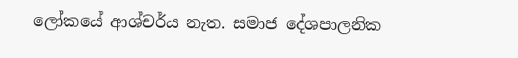ලෝකයේ ආශ්චර්ය නැත. සමාජ දේශපාලනික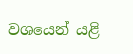වශයෙන් යළි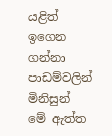යළිත් ඉගෙන ගන්නා පාඩම්වලින් මිනිසුන් මේ ඇත්ත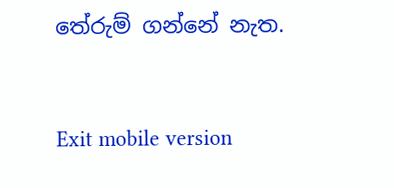තේරුම් ගන්නේ නැත.



Exit mobile version